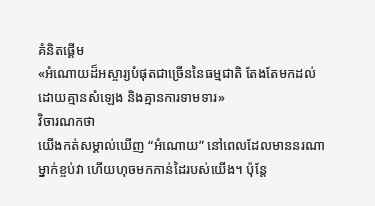គំនិតផ្តើម
«អំណោយដ៏អស្ចារ្យបំផុតជាច្រើននៃធម្មជាតិ តែងតែមកដល់ដោយគ្មានសំឡេង និងគ្មានការទាមទារ»
វិចារណកថា
យើងកត់សម្គាល់ឃើញ “អំណោយ” នៅពេលដែលមាននរណាម្នាក់ខ្ចប់វា ហើយហុចមកកាន់ដៃរបស់យើង។ ប៉ុន្តែ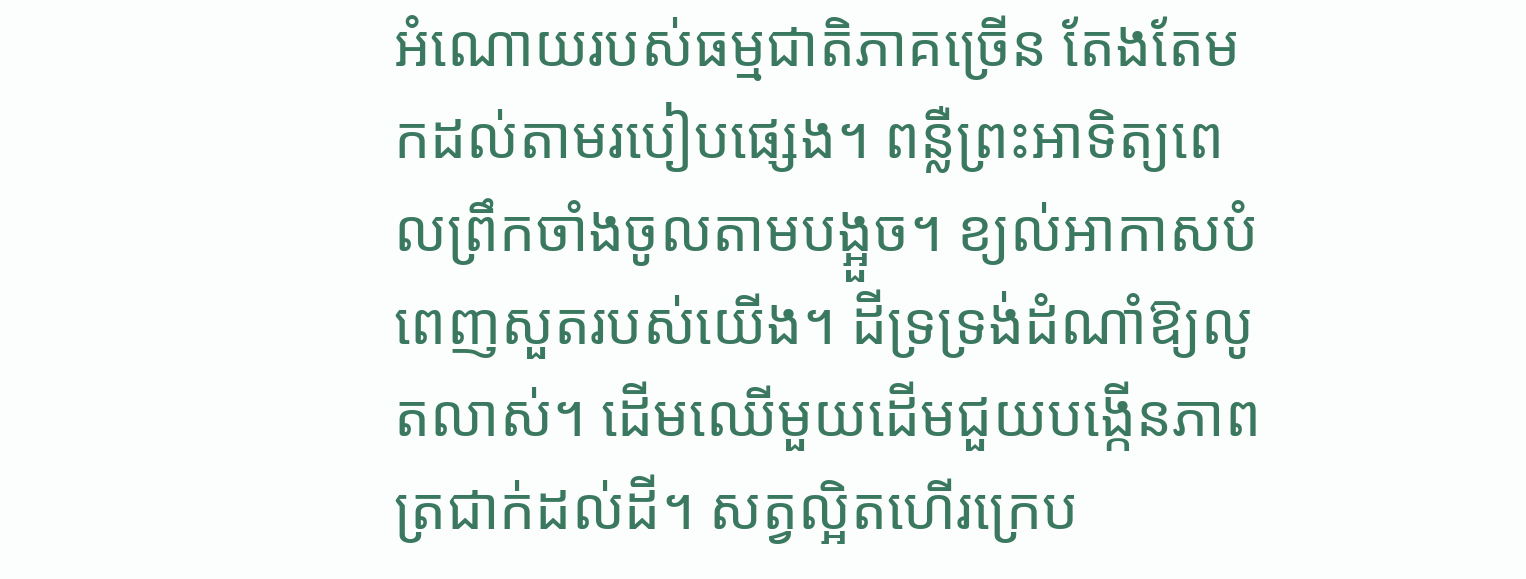អំណោយរបស់ធម្មជាតិភាគច្រើន តែងតែមកដល់តាមរបៀបផ្សេង។ ពន្លឺព្រះអាទិត្យពេលព្រឹកចាំងចូលតាមបង្អួច។ ខ្យល់អាកាសបំពេញសួតរបស់យើង។ ដីទ្រទ្រង់ដំណាំឱ្យលូតលាស់។ ដើមឈើមួយដើមជួយបង្កើនភាពត្រជាក់ដល់ដី។ សត្វល្អិតហើរក្រេប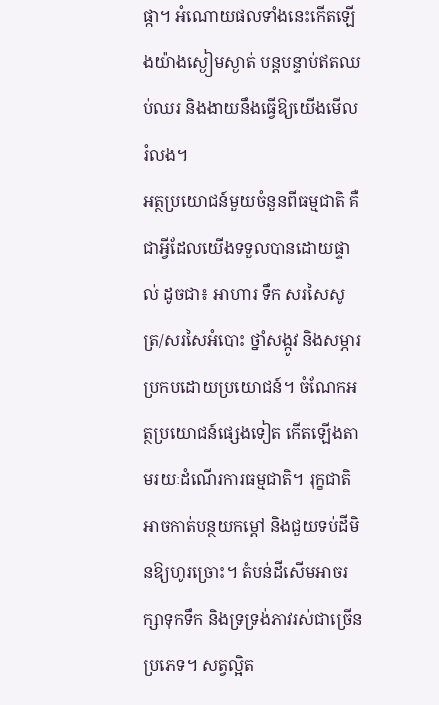ផ្កា។ អំណោយផលទាំងនេះកើតឡើងយ៉ាងស្ងៀមស្ងាត់ បន្តបន្ទាប់ឥតឈប់ឈរ និងងាយនឹងធ្វើឱ្យយើងមើលរំលង។
អត្ថប្រយោជន៍មួយចំនួនពីធម្មជាតិ គឺជាអ្វីដែលយើងទទួលបានដោយផ្ទាល់ ដូចជា៖ អាហារ ទឹក សរសៃសូត្រ/សរសៃអំបោះ ថ្នាំសង្កូវ និងសម្ភារប្រកបដោយប្រយោជន៍។ ចំណែកអត្ថប្រយោជន៍ផ្សេងទៀត កើតឡើងតាមរយៈដំណើរការធម្មជាតិ។ រុក្ខជាតិអាចកាត់បន្ថយកម្ដៅ និងជួយទប់ដីមិនឱ្យហូរច្រោះ។ តំបន់ដីសើមអាចរក្សាទុកទឹក និងទ្រទ្រង់ភាវរស់ជាច្រើនប្រភេទ។ សត្វល្អិត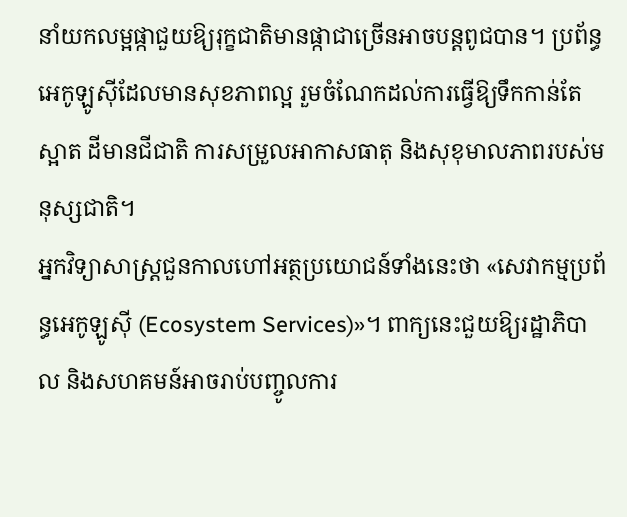នាំយកលម្អផ្កាជួយឱ្យរុក្ខជាតិមានផ្កាជាច្រើនអាចបន្តពូជបាន។ ប្រព័ន្ធអេកូឡូស៊ីដែលមានសុខភាពល្អ រួមចំណែកដល់ការធ្វើឱ្យទឹកកាន់តែស្អាត ដីមានជីជាតិ ការសម្រួលអាកាសធាតុ និងសុខុមាលភាពរបស់មនុស្សជាតិ។
អ្នកវិទ្យាសាស្ត្រជួនកាលហៅអត្ថប្រយោជន៍ទាំងនេះថា «សេវាកម្មប្រព័ន្ធអេកូឡូស៊ី (Ecosystem Services)»។ ពាក្យនេះជួយឱ្យរដ្ឋាភិបាល និងសហគមន៍អាចរាប់បញ្ចូលការ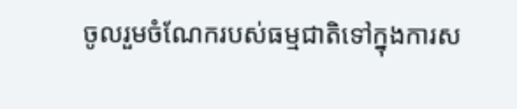ចូលរួមចំណែករបស់ធម្មជាតិទៅក្នុងការស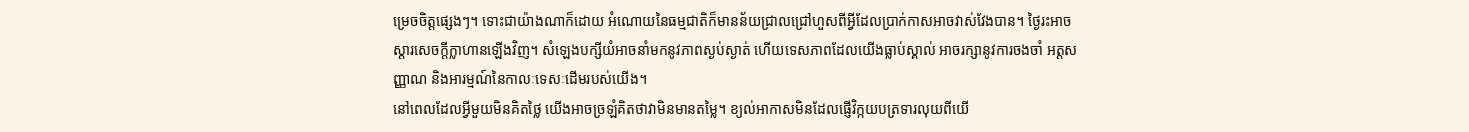ម្រេចចិត្តផ្សេងៗ។ ទោះជាយ៉ាងណាក៏ដោយ អំណោយនៃធម្មជាតិក៏មានន័យជ្រាលជ្រៅហួសពីអ្វីដែលប្រាក់កាសអាចវាស់វែងបាន។ ថ្ងៃរះអាចស្តារសេចក្តីក្លាហានឡើងវិញ។ សំឡេងបក្សីយំអាចនាំមកនូវភាពស្ងប់ស្ងាត់ ហើយទេសភាពដែលយើងធ្លាប់ស្គាល់ អាចរក្សានូវការចងចាំ អត្តសញ្ញាណ និងអារម្មណ៍នៃកាលៈទេសៈដើមរបស់យើង។
នៅពេលដែលអ្វីមួយមិនគិតថ្លៃ យើងអាចច្រឡំគិតថាវាមិនមានតម្លៃ។ ខ្យល់អាកាសមិនដែលផ្ញើវិក្កយបត្រទារលុយពីយើ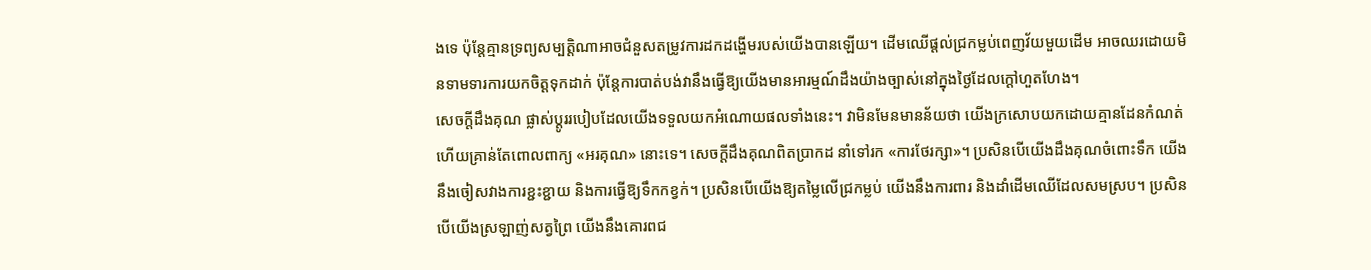ងទេ ប៉ុន្តែគ្មានទ្រព្យសម្បត្តិណាអាចជំនួសតម្រូវការដកដង្ហើមរបស់យើងបានឡើយ។ ដើមឈើផ្តល់ជ្រកម្លប់ពេញវ័យមួយដើម អាចឈរដោយមិនទាមទារការយកចិត្តទុកដាក់ ប៉ុន្តែការបាត់បង់វានឹងធ្វើឱ្យយើងមានអារម្មណ៍ដឹងយ៉ាងច្បាស់នៅក្នុងថ្ងៃដែលក្ដៅហួតហែង។
សេចក្តីដឹងគុណ ផ្លាស់ប្តូររបៀបដែលយើងទទួលយកអំណោយផលទាំងនេះ។ វាមិនមែនមានន័យថា យើងក្រសោបយកដោយគ្មានដែនកំណត់ ហើយគ្រាន់តែពោលពាក្យ «អរគុណ» នោះទេ។ សេចក្តីដឹងគុណពិតប្រាកដ នាំទៅរក «ការថែរក្សា»។ ប្រសិនបើយើងដឹងគុណចំពោះទឹក យើងនឹងចៀសវាងការខ្ជះខ្ជាយ និងការធ្វើឱ្យទឹកកខ្វក់។ ប្រសិនបើយើងឱ្យតម្លៃលើជ្រកម្លប់ យើងនឹងការពារ និងដាំដើមឈើដែលសមស្រប។ ប្រសិនបើយើងស្រឡាញ់សត្វព្រៃ យើងនឹងគោរពជ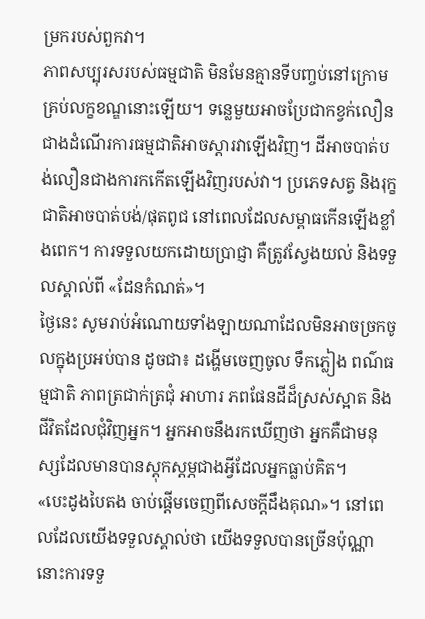ម្រករបស់ពួកវា។
ភាពសប្បុរសរបស់ធម្មជាតិ មិនមែនគ្មានទីបញ្ចប់នៅក្រោមគ្រប់លក្ខខណ្ឌនោះឡើយ។ ទន្លេមួយអាចប្រែជាកខ្វក់លឿនជាងដំណើរការធម្មជាតិអាចស្តារវាឡើងវិញ។ ដីអាចបាត់បង់លឿនជាងការកកើតឡើងវិញរបស់វា។ ប្រភេទសត្វ និងរុក្ខជាតិអាចបាត់បង់/ផុតពូជ នៅពេលដែលសម្ពាធកើនឡើងខ្លាំងពេក។ ការទទួលយកដោយប្រាជ្ញា គឺត្រូវស្វែងយល់ និងទទួលស្គាល់ពី «ដែនកំណត់»។
ថ្ងៃនេះ សូមរាប់អំណោយទាំងឡាយណាដែលមិនអាចច្រកចូលក្នុងប្រអប់បាន ដូចជា៖ ដង្ហើមចេញចូល ទឹកភ្លៀង ពណ៌ធម្មជាតិ ភាពត្រជាក់ត្រជុំ អាហារ ភពផែនដីដ៏ស្រស់ស្អាត និងជីវិតដែលជុំវិញអ្នក។ អ្នកអាចនឹងរកឃើញថា អ្នកគឺជាមនុស្សដែលមានបានស្ដុកស្ដម្ភជាងអ្វីដែលអ្នកធ្លាប់គិត។
«បេះដូងបៃតង ចាប់ផ្តើមចេញពីសេចក្តីដឹងគុណ»។ នៅពេលដែលយើងទទួលស្គាល់ថា យើងទទួលបានច្រើនប៉ុណ្ណា នោះការទទួ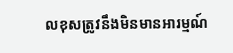លខុសត្រូវនឹងមិនមានអារម្មណ៍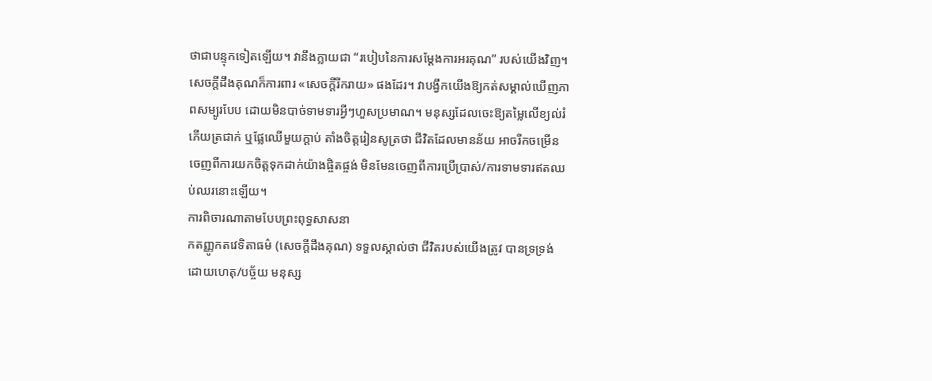ថាជាបន្ទុកទៀតឡើយ។ វានឹងក្លាយជា “របៀបនៃការសម្តែងការអរគុណ” របស់យើងវិញ។
សេចក្តីដឹងគុណក៏ការពារ «សេចក្តីរីករាយ» ផងដែរ។ វាបង្វឹកយើងឱ្យកត់សម្គាល់ឃើញភាពសម្បូរបែប ដោយមិនបាច់ទាមទារអ្វីៗហួសប្រមាណ។ មនុស្សដែលចេះឱ្យតម្លៃលើខ្យល់រំភើយត្រជាក់ ឬផ្លែឈើមួយក្តាប់ តាំងចិត្តរៀនសូត្រថា ជីវិតដែលមានន័យ អាចរីកចម្រើនចេញពីការយកចិត្តទុកដាក់យ៉ាងផ្ចិតផ្ចង់ មិនមែនចេញពីការប្រើប្រាស់/ការទាមទារឥតឈប់ឈរនោះឡើយ។
ការពិចារណាតាមបែបព្រះពុទ្ធសាសនា
កតញ្ញូកតវេទិតាធម៌ (សេចក្តីដឹងគុណ) ទទួលស្គាល់ថា ជីវិតរបស់យើងត្រូវ បានទ្រទ្រង់ដោយហេតុ/បច្ច័យ មនុស្ស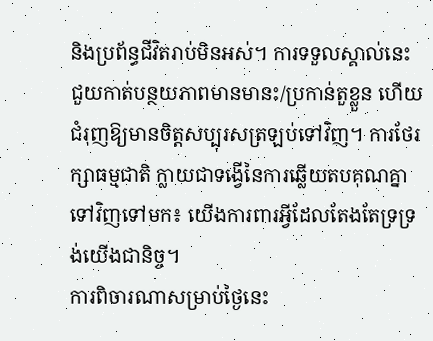និងប្រព័ន្ធជីវិតរាប់មិនអស់។ ការទទួលស្គាល់នេះ ជួយកាត់បន្ថយភាពមានមានះ/ប្រកាន់តួខ្លួន ហើយជំរុញឱ្យមានចិត្តសប្បុរសត្រឡប់ទៅវិញ។ ការថែរក្សាធម្មជាតិ ក្លាយជាទង្វើនៃការឆ្លើយតបគុណគ្នាទៅវិញទៅមក៖ យើងការពារអ្វីដែលតែងតែទ្រទ្រង់យើងជានិច្ច។
ការពិចារណាសម្រាប់ថ្ងៃនេះ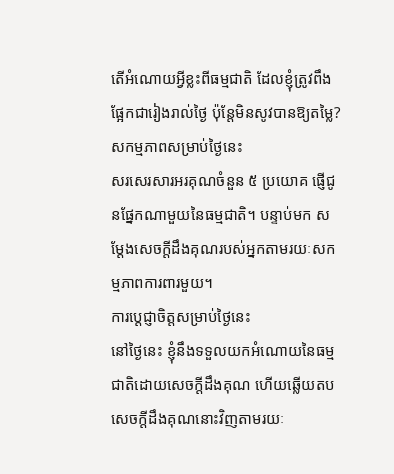តើអំណោយអ្វីខ្លះពីធម្មជាតិ ដែលខ្ញុំត្រូវពឹងផ្អែកជារៀងរាល់ថ្ងៃ ប៉ុន្តែមិនសូវបានឱ្យតម្លៃ?
សកម្មភាពសម្រាប់ថ្ងៃនេះ
សរសេរសារអរគុណចំនួន ៥ ប្រយោគ ផ្ញើជូនផ្នែកណាមួយនៃធម្មជាតិ។ បន្ទាប់មក សម្តែងសេចក្តីដឹងគុណរបស់អ្នកតាមរយៈសកម្មភាពការពារមួយ។
ការប្តេជ្ញាចិត្តសម្រាប់ថ្ងៃនេះ
នៅថ្ងៃនេះ ខ្ញុំនឹងទទួលយកអំណោយនៃធម្មជាតិដោយសេចក្តីដឹងគុណ ហើយឆ្លើយតបសេចក្តីដឹងគុណនោះវិញតាមរយៈ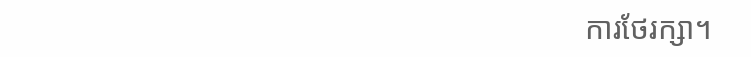ការថែរក្សា។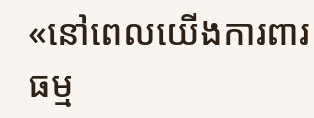«នៅពេលយើងការពារធម្ម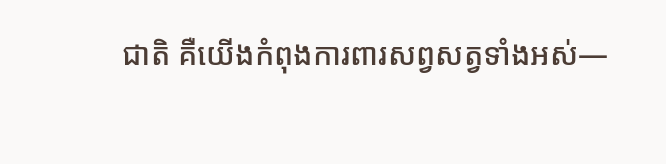ជាតិ គឺយើងកំពុងការពារសព្វសត្វទាំងអស់—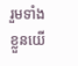រួមទាំងខ្លួនយើ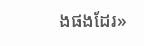ងផងដែរ»